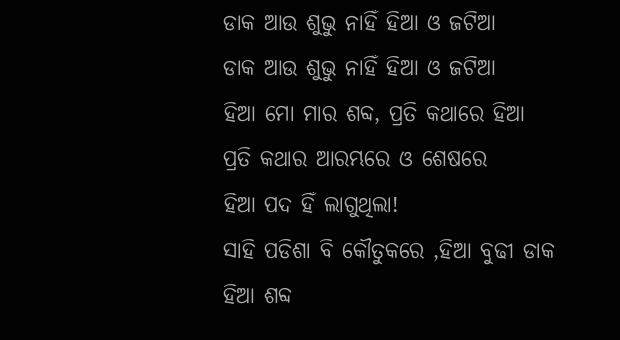ଡାକ ଆଉ ଶୁଭୁ ନାହିଁ ହିଆ ଓ ଜଟିଆ
ଡାକ ଆଉ ଶୁଭୁ ନାହିଁ ହିଆ ଓ ଜଟିଆ
ହିଆ ମୋ ମାର ଶବ୍ଦ, ପ୍ରତି କଥାରେ ହିଆ
ପ୍ରତି କଥାର ଆରମ୍ଭରେ ଓ ଶେଷରେ
ହିଆ ପଦ ହିଁ ଲାଗୁଥିଲା!
ସାହି ପଡିଶା ବି କୌତୁକରେ ,ହିଆ ବୁଢୀ ଡାକ
ହିଆ ଶବ୍ଦ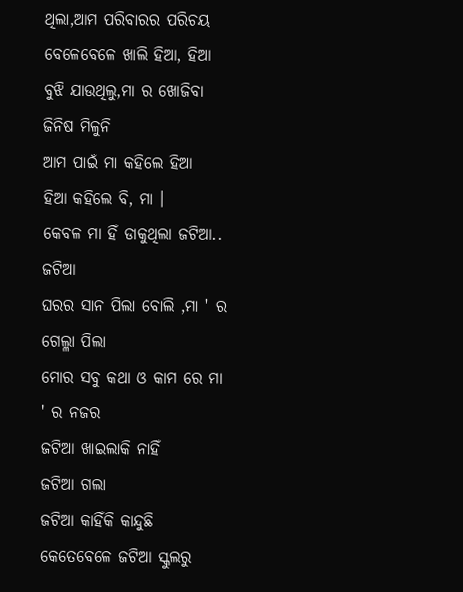ଥିଲା,ଆମ ପରିବାରର ପରିଚୟ
ବେଳେବେଳେ ଖାଲି ହିଆ, ହିଆ
ବୁଝି ଯାଉଥିଲୁ,ମା ର ଖୋଜିବା ଜିନିଷ ମିଳୁନି
ଆମ ପାଇଁ ମା କହିଲେ ହିଆ
ହିଆ କହିଲେ ବି, ମା ।
କେବଳ ମା ହିଁ ଡାକୁଥିଲା ଜଟିଆ.. ଜଟିଆ
ଘରର ସାନ ପିଲା ବୋଲି ,ମା ' ର ଗେଲ୍ଳା ପିଲା
ମୋର ସବୁ କଥା ଓ କାମ ରେ ମା ' ର ନଜର
ଜଟିଆ ଖାଇଲାକି ନାହିଁ
ଜଟିଆ ଗଲା
ଜଟିଆ କାହିଁକି କାନ୍ଦୁଛି
କେତେବେଳେ ଜଟିଆ ସ୍କୁଲରୁ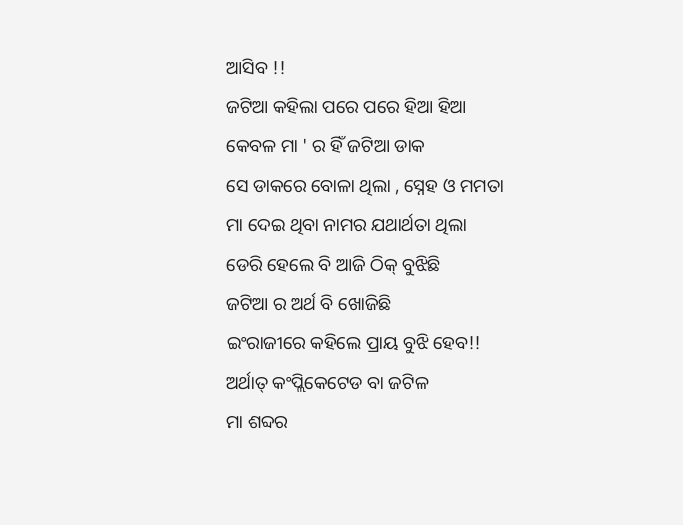ଆସିବ !!
ଜଟିଆ କହିଲା ପରେ ପରେ ହିଆ ହିଆ
କେବଳ ମା ' ର ହିଁ ଜଟିଆ ଡାକ
ସେ ଡାକରେ ବୋଳା ଥିଲା , ସ୍ନେହ ଓ ମମତା
ମା ଦେଇ ଥିବା ନାମର ଯଥାର୍ଥତା ଥିଲା
ଡେରି ହେଲେ ବି ଆଜି ଠିକ୍ ବୁଝିଛି
ଜଟିଆ ର ଅର୍ଥ ବି ଖୋଜିଛି
ଇଂରାଜୀରେ କହିଲେ ପ୍ରାୟ ବୁଝି ହେବ!!
ଅର୍ଥାତ୍ କଂପ୍ଲିକେଟେଡ ବା ଜଟିଳ
ମା ଶବ୍ଦର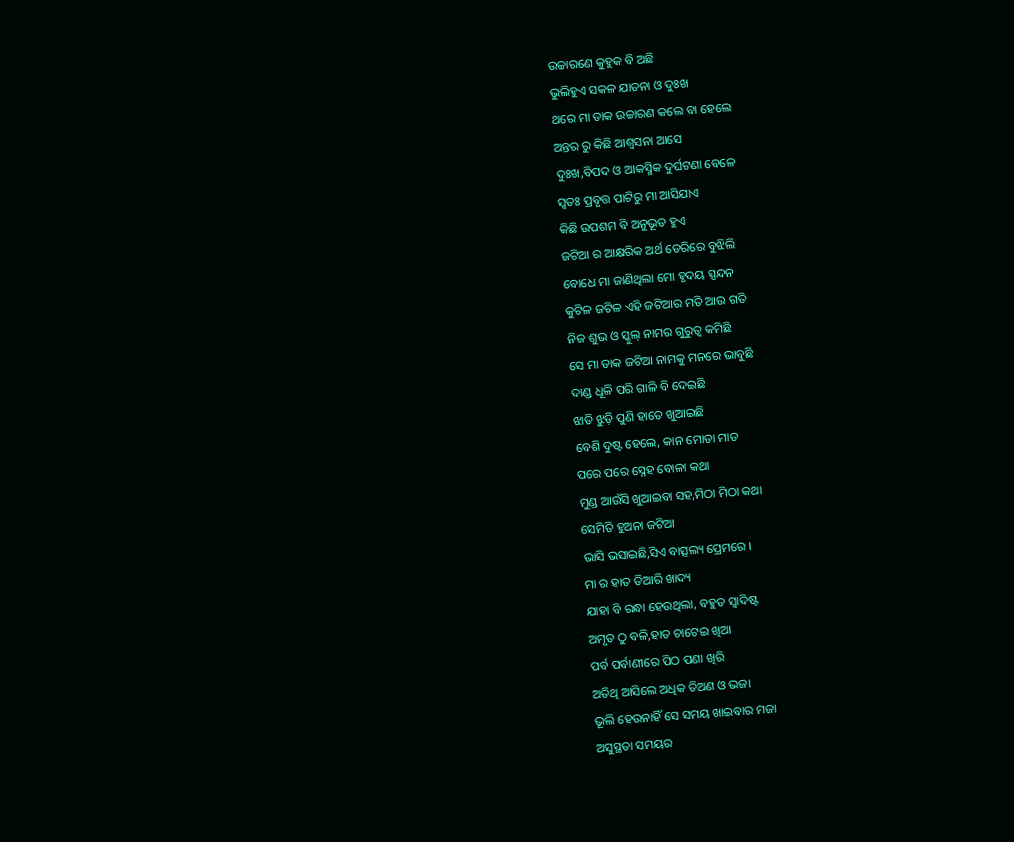ଉଚ୍ଚାରଣେ କୁହୁକ ବି ଅଛି
ଭୁଲିହୁଏ ସକଳ ଯାତନା ଓ ଦୁଃଖ
ଥରେ ମା ଡାକ ଉଚ୍ଚାରଣ କଲେ ବା ହେଲେ
ଅନ୍ତର ରୁ କିଛି ଆଶ୍ଵସନା ଆସେ
ଦୁଃଖ,ବିପଦ ଓ ଆକସ୍ମିକ ଦୁର୍ଘଟଣା ବେଳେ
ସ୍ଵତଃ ପ୍ରବୃତ୍ତ ପାଟିରୁ ମା ଆସିଯାଏ
କିଛି ଉପଶମ ବି ଅନୁଭୂତ ହୁଏ
ଜଟିଆ ର ଆକ୍ଷରିକ ଅର୍ଥ ଡେରିରେ ବୁଝିଲି
ବୋଧେ ମା ଜାଣିଥିଲା ମୋ ହୃଦୟ ସ୍ପନ୍ଦନ
କୁଟିଳ ଜଟିଳ ଏହି ଜଟିଆର ମତି ଆଉ ଗତି
ନିଜ ଶୁଭ ଓ ସ୍କୁଲ୍ ନାମର ଗୁରୁତ୍ଵ କମିଛି
ସେ ମା ଡାକ ଜଟିଆ ନାମକୁ ମନରେ ଭାବୁଛି
ଦାଣ୍ଡ ଧୂଳି ପରି ଗାଳି ବି ଦେଇଛି
ଝାଡି ଝୁଡ଼ି ପୁଣି ହାତେ ଖୁଆଇଛି
ବେଶି ଦୁଷ୍ଟ ହେଲେ, କାନ ମୋଡା ମାଡ
ପରେ ପରେ ସ୍ନେହ ବୋଳା କଥା
ମୁଣ୍ଡ ଆଉଁସି ଖୁଆଇବା ସହ,ମିଠା ମିଠା କଥା
ସେମିତି ହୁଅନା ଜଟିଆ
ଭାସି ଭସାଇଛି,ସିଏ ବାତ୍ସଲ୍ୟ ପ୍ରେମରେ ।
ମା ର ହାତ ତିଆରି ଖାଦ୍ୟ
ଯାହା ବି ରନ୍ଧା ହେଉଥିଲା, ବହୁତ ସ୍ଵାଦିଷ୍ଟ
ଅମୃତ ଠୁ ବଳି,ହାତ ଚାଟେଇ ଖିଆ
ପର୍ବ ପର୍ବାଣୀରେ ପିଠ ପଣା ଖିରି
ଅତିଥି ଆସିଲେ ଅଧିକ ତିଅଣ ଓ ଭଜା
ଭୂଲି ହେଉନାହିଁ ସେ ସମୟ ଖାଇବାର ମଜା
ଅସୁସ୍ଥତା ସମୟର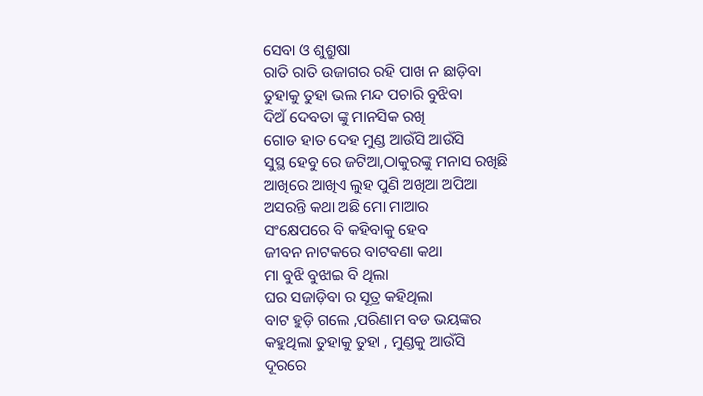ସେବା ଓ ଶୁଶ୍ରୁଷା
ରାତି ରାତି ଉଜାଗର ରହି ପାଖ ନ ଛାଡ଼ିବା
ତୁହାକୁ ତୁହା ଭଲ ମନ୍ଦ ପଚାରି ବୁଝିବା
ଦିଅଁ ଦେବତା ଙ୍କୁ ମାନସିକ ରଖି
ଗୋଡ ହାତ ଦେହ ମୁଣ୍ଡ ଆଉଁସି ଆଉଁସି
ସୁସ୍ଥ ହେବୁ ରେ ଜଟିଆ,ଠାକୁରଙ୍କୁ ମନାସ ରଖିଛି
ଆଖିରେ ଆଖିଏ ଲୁହ ପୁଣି ଅଖିଆ ଅପିଆ
ଅସରନ୍ତି କଥା ଅଛି ମୋ ମାଆର
ସଂକ୍ଷେପରେ ବି କହିବାକୁ ହେବ
ଜୀବନ ନାଟକରେ ବାଟବଣା କଥା
ମା ବୁଝି ବୁଝାଇ ବି ଥିଲା
ଘର ସଜାଡ଼ିବା ର ସୂତ୍ର କହିଥିଲା
ବାଟ ହୁଡ଼ି ଗଲେ ,ପରିଣାମ ବଡ ଭୟଙ୍କର
କହୁଥିଲା ତୁହାକୁ ତୁହା , ମୁଣ୍ଡକୁ ଆଉଁସି
ଦୂରରେ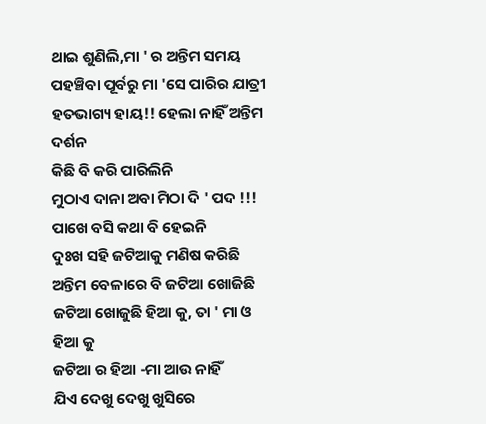ଥାଇ ଶୁଣିଲି,ମା ' ର ଅନ୍ତିମ ସମୟ
ପହଞ୍ଚିବା ପୂର୍ବରୁ ମା 'ସେ ପାରିର ଯାତ୍ରୀ
ହତଭାଗ୍ୟ ହାୟ!! ହେଲା ନାହିଁ ଅନ୍ତିମ ଦର୍ଶନ
କିଛି ବି କରି ପାରିଲିନି
ମୁଠାଏ ଦାନା ଅବା ମିଠା ଦି ' ପଦ !!!
ପାଖେ ବସି କଥା ବି ହେଇନି
ଦୁଃଖ ସହି ଜଟିଆକୁ ମଣିଷ କରିଛି
ଅନ୍ତିମ ବେଳାରେ ବି ଜଟିଆ ଖୋଜିଛି
ଜଟିଆ ଖୋଜୁଛି ହିଆ କୁ, ତା ' ମା ଓ ହିଆ କୁ
ଜଟିଆ ର ହିଆ -ମା ଆଉ ନାହିଁ
ଯିଏ ଦେଖୁ ଦେଖୁ ଖୁସିରେ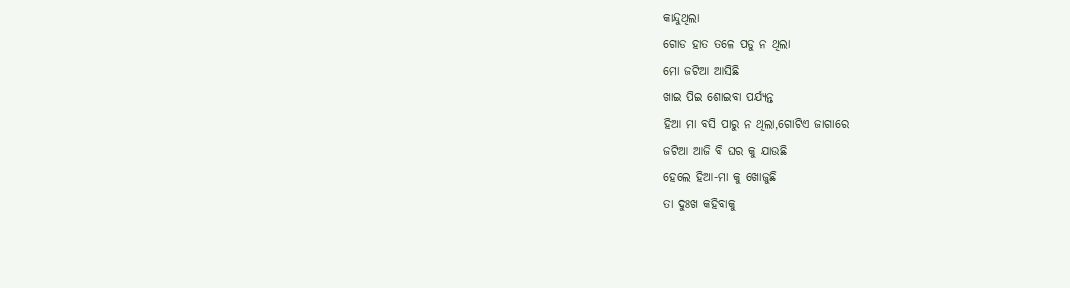କାନ୍ଦୁଥିଲା
ଗୋଡ ହାତ ତଳେ ପଡୁ ନ ଥିଲା
ମୋ ଜଟିଆ ଆସିଛି
ଖାଇ ପିଇ ଶୋଇବା ପର୍ଯ୍ୟନ୍ତ
ହିଆ ମା ବସି ପାରୁ ନ ଥିଲା,ଗୋଟିଏ ଜାଗାରେ
ଜଟିଆ ଆଜି ବି ଘର କୁ ଯାଉଛି
ହେଲେ ହିଆ-ମା କୁ ଖୋଜୁଛି
ତା ଦୁଃଖ କହିବାକୁ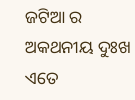ଜଟିଆ ର ଅକଥନୀୟ ଦୁଃଖ
ଏତେ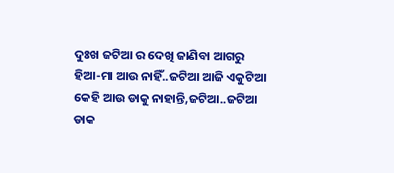ଦୁଃଖ ଜଟିଆ ର ଦେଖି ଜାଣିବା ଆଗରୁ
ହିଆ-ମା ଆଉ ନାହିଁ..ଜଟିଆ ଆଜି ଏକୁଟିଆ
କେହି ଆଉ ଡାକୁ ନାହାନ୍ତି,ଜଟିଆ..ଜଟିଆ
ଡାକ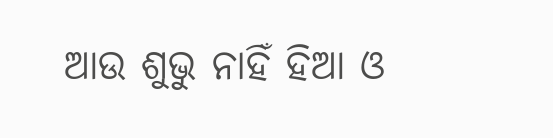ଆଉ ଶୁଭୁ ନାହିଁ ହିଆ ଓ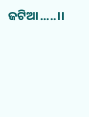ଜଟିଆ.....।।